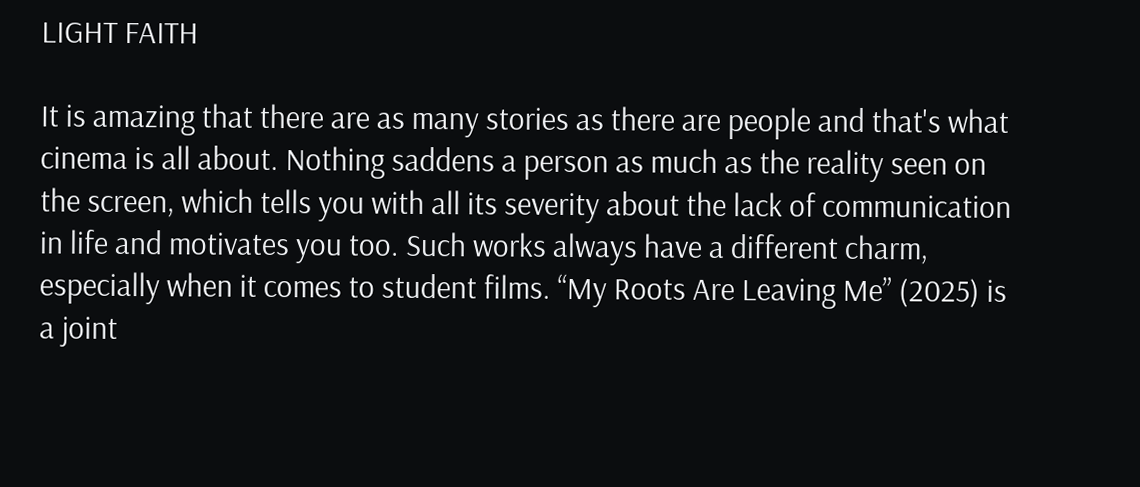LIGHT FAITH

It is amazing that there are as many stories as there are people and that's what cinema is all about. Nothing saddens a person as much as the reality seen on the screen, which tells you with all its severity about the lack of communication in life and motivates you too. Such works always have a different charm, especially when it comes to student films. “My Roots Are Leaving Me” (2025) is a joint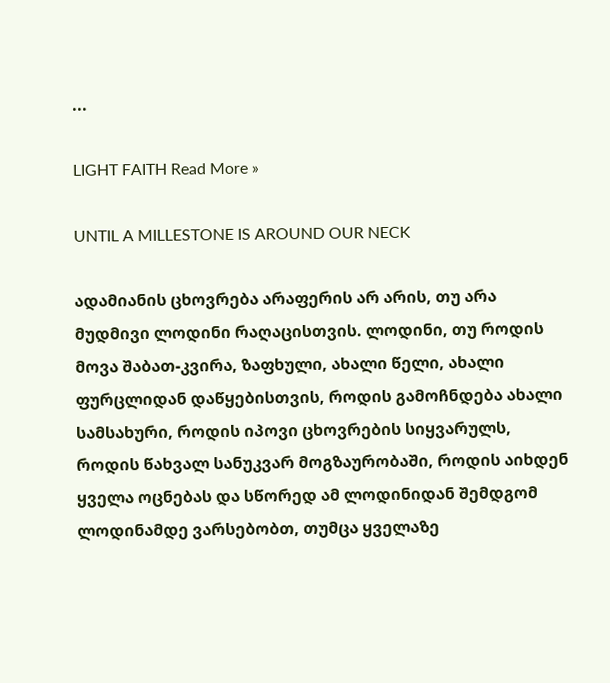...

LIGHT FAITH Read More »

UNTIL A MILLESTONE IS AROUND OUR NECK

ადამიანის ცხოვრება არაფერის არ არის, თუ არა მუდმივი ლოდინი რაღაცისთვის. ლოდინი, თუ როდის მოვა შაბათ-კვირა, ზაფხული, ახალი წელი, ახალი ფურცლიდან დაწყებისთვის, როდის გამოჩნდება ახალი სამსახური, როდის იპოვი ცხოვრების სიყვარულს, როდის წახვალ სანუკვარ მოგზაურობაში, როდის აიხდენ ყველა ოცნებას და სწორედ ამ ლოდინიდან შემდგომ ლოდინამდე ვარსებობთ, თუმცა ყველაზე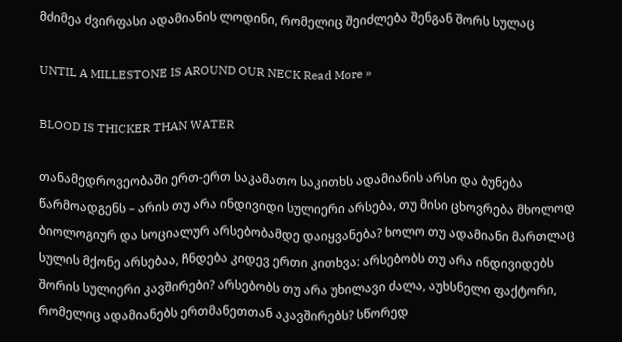მძიმეა ძვირფასი ადამიანის ლოდინი, რომელიც შეიძლება შენგან შორს სულაც

UNTIL A MILLESTONE IS AROUND OUR NECK Read More »

BLOOD IS THICKER THAN WATER

თანამედროვეობაში ერთ-ერთ საკამათო საკითხს ადამიანის არსი და ბუნება წარმოადგენს – არის თუ არა ინდივიდი სულიერი არსება, თუ მისი ცხოვრება მხოლოდ ბიოლოგიურ და სოციალურ არსებობამდე დაიყვანება? ხოლო თუ ადამიანი მართლაც სულის მქონე არსებაა, ჩნდება კიდევ ერთი კითხვა: არსებობს თუ არა ინდივიდებს შორის სულიერი კავშირები? არსებობს თუ არა უხილავი ძალა, აუხსნელი ფაქტორი, რომელიც ადამიანებს ერთმანეთთან აკავშირებს? სწორედ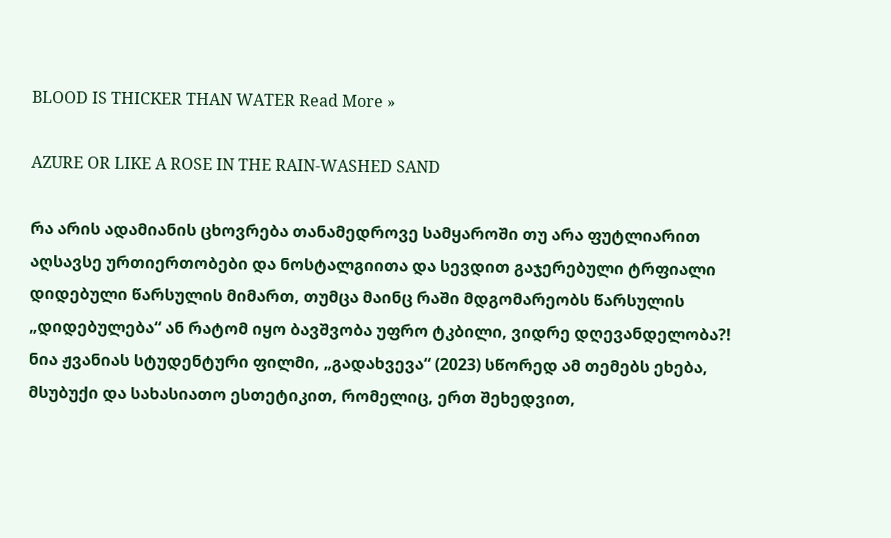BLOOD IS THICKER THAN WATER Read More »

AZURE OR LIKE A ROSE IN THE RAIN-WASHED SAND

რა არის ადამიანის ცხოვრება თანამედროვე სამყაროში თუ არა ფუტლიარით აღსავსე ურთიერთობები და ნოსტალგიითა და სევდით გაჯერებული ტრფიალი დიდებული წარსულის მიმართ, თუმცა მაინც რაში მდგომარეობს წარსულის „დიდებულება“ ან რატომ იყო ბავშვობა უფრო ტკბილი, ვიდრე დღევანდელობა?! ნია ჟვანიას სტუდენტური ფილმი, „გადახვევა“ (2023) სწორედ ამ თემებს ეხება, მსუბუქი და სახასიათო ესთეტიკით, რომელიც, ერთ შეხედვით,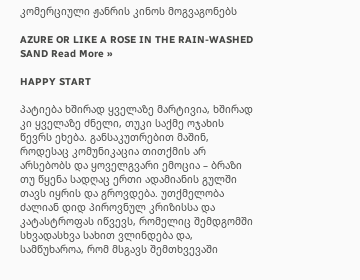კომერციული ჟანრის კინოს მოგვაგონებს

AZURE OR LIKE A ROSE IN THE RAIN-WASHED SAND Read More »

HAPPY START

პატიება ხშირად ყველაზე მარტივია, ხშირად კი ყველაზე ძნელი, თუკი საქმე ოჯახის წევრს ეხება. განსაკუთრებით მაშინ, როდესაც კომუნიკაცია თითქმის არ არსებობს და ყოველგვარი ემოცია – ბრაზი თუ წყენა სადღაც ერთი ადამიანის გულში თავს იყრის და გროვდება. უთქმელობა ძალიან დიდ პიროვნულ კრიზისსა და კატასტროფას იწვევს, რომელიც შემდგომში სხვადასხვა სახით ვლინდება და, სამწუხაროა, რომ მსგავს შემთხვევაში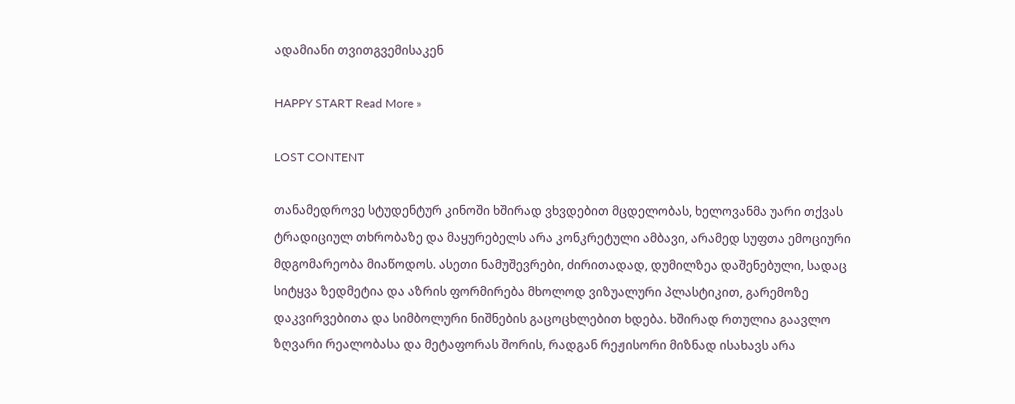ადამიანი თვითგვემისაკენ

HAPPY START Read More »

LOST CONTENT

თანამედროვე სტუდენტურ კინოში ხშირად ვხვდებით მცდელობას, ხელოვანმა უარი თქვას ტრადიციულ თხრობაზე და მაყურებელს არა კონკრეტული ამბავი, არამედ სუფთა ემოციური მდგომარეობა მიაწოდოს. ასეთი ნამუშევრები, ძირითადად, დუმილზეა დაშენებული, სადაც სიტყვა ზედმეტია და აზრის ფორმირება მხოლოდ ვიზუალური პლასტიკით, გარემოზე დაკვირვებითა და სიმბოლური ნიშნების გაცოცხლებით ხდება. ხშირად რთულია გაავლო ზღვარი რეალობასა და მეტაფორას შორის, რადგან რეჟისორი მიზნად ისახავს არა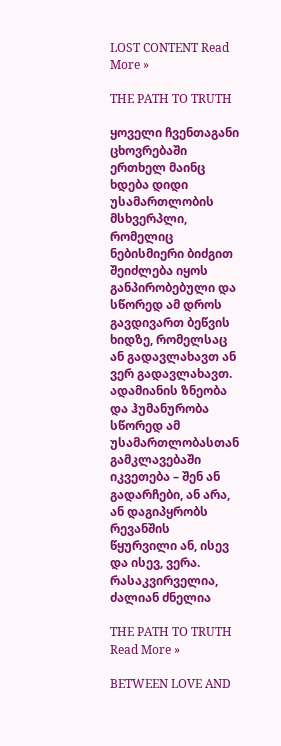LOST CONTENT Read More »

THE PATH TO TRUTH

ყოველი ჩვენთაგანი ცხოვრებაში ერთხელ მაინც ხდება დიდი უსამართლობის მსხვერპლი, რომელიც ნებისმიერი ბიძგით შეიძლება იყოს განპირობებული და სწორედ ამ დროს გავდივართ ბეწვის ხიდზე, რომელსაც ან გადავლახავთ ან ვერ გადავლახავთ. ადამიანის ზნეობა და ჰუმანურობა სწორედ ამ უსამართლობასთან გამკლავებაში იკვეთება – შენ ან გადარჩები, ან არა, ან დაგიპყრობს რევანშის წყურვილი ან, ისევ და ისევ, ვერა. რასაკვირველია, ძალიან ძნელია

THE PATH TO TRUTH Read More »

BETWEEN LOVE AND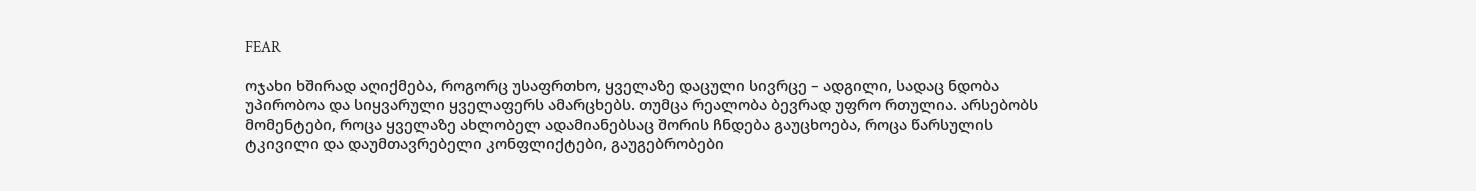FEAR

ოჯახი ხშირად აღიქმება, როგორც უსაფრთხო, ყველაზე დაცული სივრცე – ადგილი, სადაც ნდობა უპირობოა და სიყვარული ყველაფერს ამარცხებს. თუმცა რეალობა ბევრად უფრო რთულია. არსებობს მომენტები, როცა ყველაზე ახლობელ ადამიანებსაც შორის ჩნდება გაუცხოება, როცა წარსულის ტკივილი და დაუმთავრებელი კონფლიქტები, გაუგებრობები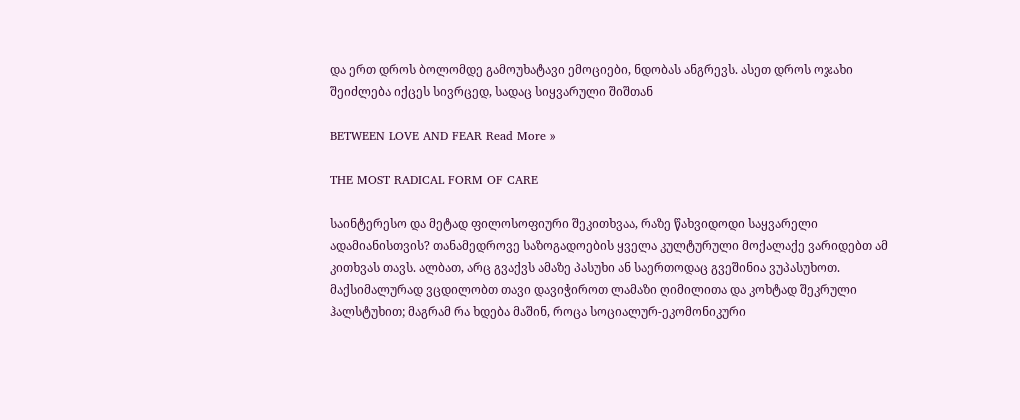და ერთ დროს ბოლომდე გამოუხატავი ემოციები, ნდობას ანგრევს. ასეთ დროს ოჯახი შეიძლება იქცეს სივრცედ, სადაც სიყვარული შიშთან

BETWEEN LOVE AND FEAR Read More »

THE MOST RADICAL FORM OF CARE

საინტერესო და მეტად ფილოსოფიური შეკითხვაა, რაზე წახვიდოდი საყვარელი ადამიანისთვის? თანამედროვე საზოგადოების ყველა კულტურული მოქალაქე ვარიდებთ ამ კითხვას თავს. ალბათ, არც გვაქვს ამაზე პასუხი ან საერთოდაც გვეშინია ვუპასუხოთ. მაქსიმალურად ვცდილობთ თავი დავიჭიროთ ლამაზი ღიმილითა და კოხტად შეკრული ჰალსტუხით; მაგრამ რა ხდება მაშინ, როცა სოციალურ-ეკომონიკური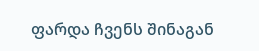ფარდა ჩვენს შინაგან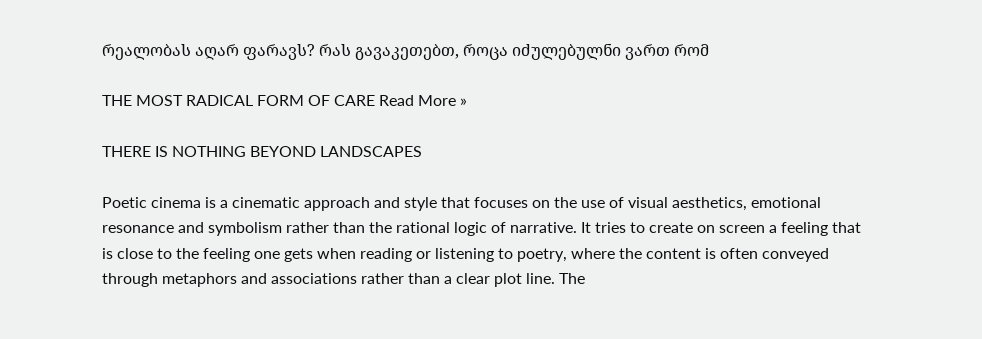რეალობას აღარ ფარავს? რას გავაკეთებთ, როცა იძულებულნი ვართ რომ

THE MOST RADICAL FORM OF CARE Read More »

THERE IS NOTHING BEYOND LANDSCAPES

Poetic cinema is a cinematic approach and style that focuses on the use of visual aesthetics, emotional resonance and symbolism rather than the rational logic of narrative. It tries to create on screen a feeling that is close to the feeling one gets when reading or listening to poetry, where the content is often conveyed through metaphors and associations rather than a clear plot line. The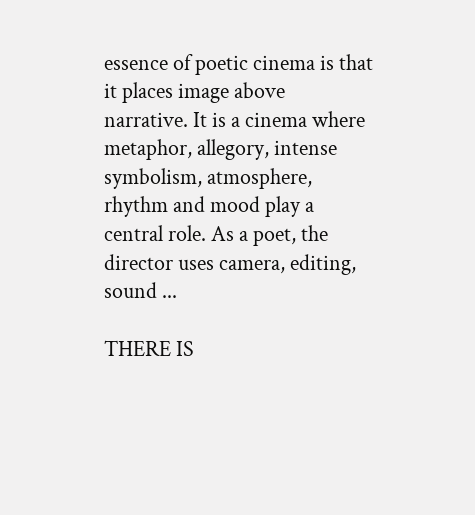essence of poetic cinema is that it places image above narrative. It is a cinema where metaphor, allegory, intense symbolism, atmosphere, rhythm and mood play a central role. As a poet, the director uses camera, editing, sound ...

THERE IS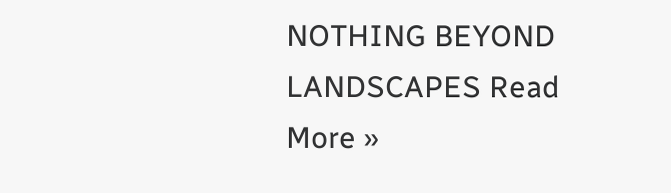NOTHING BEYOND LANDSCAPES Read More »